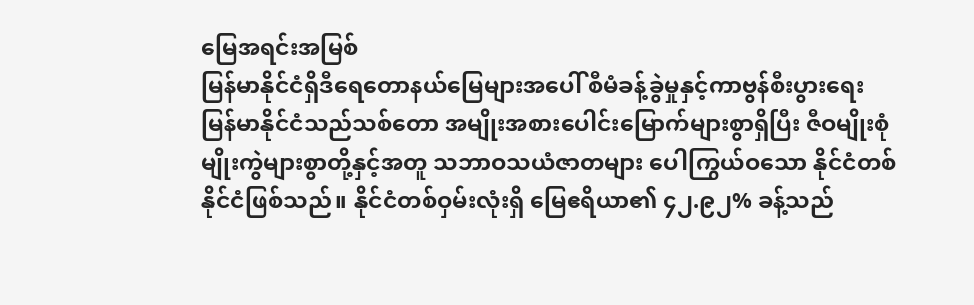မြေအရင်းအမြစ်
မြန်မာနိုင်ငံရှိဒီရေတောနယ်မြေများအပေါ် စီမံခန့်ခွဲမှုနှင့်ကာဗွန်စီးပွားရေး
မြန်မာနိုင်ငံသည်သစ်တော အမျိုးအစားပေါင်းမြောက်များစွာရှိပြီး ဇီဝမျိုးစုံမျိုးကွဲများစွာတို့နှင့်အတူ သဘာဝသယံဇာတများ ပေါကြွယ်ဝသော နိုင်ငံတစ်နိုင်ငံဖြစ်သည်။ နိုင်ငံတစ်ဝှမ်းလုံးရှိ မြေဧရိယာ၏ ၄၂.၉၂% ခန့်သည်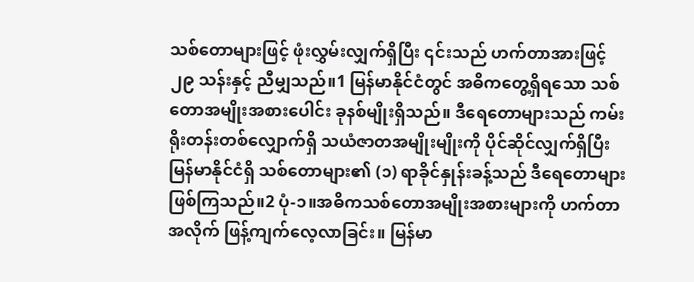သစ်တောများဖြင့် ဖုံးလွှမ်းလျှက်ရှိပြီး ၎င်းသည် ဟက်တာအားဖြင့် ၂၉ သန်းနှင့် ညီမျှသည်။1 မြန်မာနိုင်ငံတွင် အဓိကတွေ့ရှိရသော သစ်တောအမျိုးအစားပေါင်း ခုနစ်မျိုးရှိသည်။ ဒီရေတောများသည် ကမ်းရိုးတန်းတစ်လျှောက်ရှိ သယံဇာတအမျိုးမျိုးကို ပိုင်ဆိုင်လျှက်ရှိပြီး မြန်မာနိုင်ငံရှိ သစ်တောများ၏ (၁) ရာခိုင်နှုန်းခန့်သည် ဒီရေတောများဖြစ်ကြသည်။2 ပုံ-၁။အဓိကသစ်တောအမျိုးအစားများကို ဟက်တာအလိုက် ဖြန့်ကျက်လေ့လာခြင်း။ မြန်မာ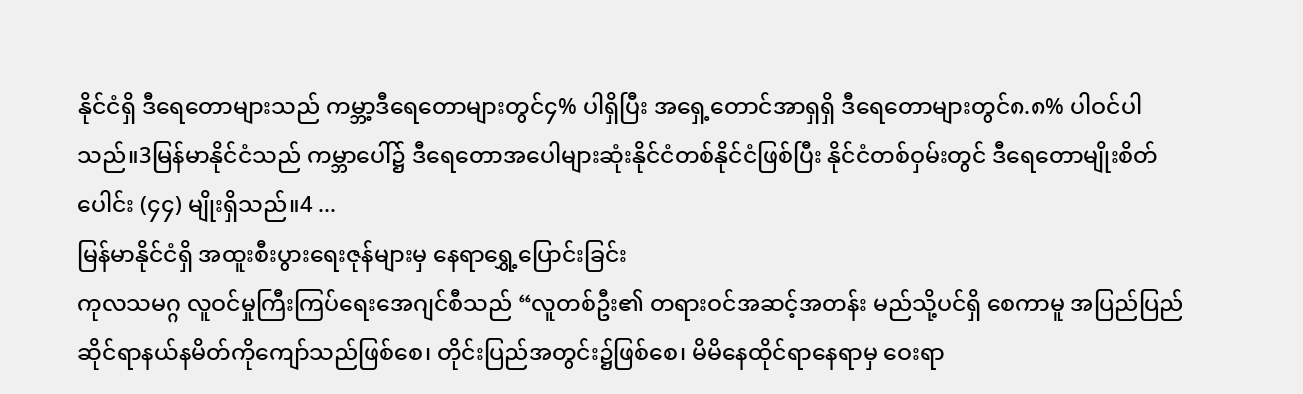နိုင်ငံရှိ ဒီရေတောများသည် ကမ္ဘာ့ဒီရေတောများတွင်၄% ပါရှိပြီး အရှေ့တောင်အာရှရှိ ဒီရေတောများတွင်၈.၈% ပါဝင်ပါသည်။3မြန်မာနိုင်ငံသည် ကမ္ဘာပေါ်၌ ဒီရေတောအပေါများဆုံးနိုင်ငံတစ်နိုင်ငံဖြစ်ပြီး နိုင်ငံတစ်ဝှမ်းတွင် ဒီရေတောမျိုးစိတ်ပေါင်း (၄၄) မျိုးရှိသည်။4 ...
မြန်မာနိုင်ငံရှိ အထူးစီးပွားရေးဇုန်များမှ နေရာရွှေ့ပြောင်းခြင်း
ကုလသမဂ္ဂ လူဝင်မှုကြီးကြပ်ရေးအေဂျင်စီသည် “လူတစ်ဦး၏ တရားဝင်အဆင့်အတန်း မည်သို့ပင်ရှိ စေကာမူ အပြည်ပြည်ဆိုင်ရာနယ်နမိတ်ကိုကျော်သည်ဖြစ်စေ၊ တိုင်းပြည်အတွင်း၌ဖြစ်စေ၊ မိမိနေထိုင်ရာနေရာမှ ဝေးရာ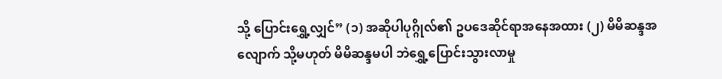သို့ ပြောင်းရွှေ့လျှင်” (၁) အဆိုပါပုဂ္ဂိုလ်၏ ဥပဒေဆိုင်ရာအနေအထား (၂) မိမိဆန္ဒအလျောက် သို့မဟုတ် မိမိဆန္ဒမပါ ဘဲရွှေ့ပြောင်းသွားလာမှု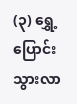(၃) ရွှေ့ပြောင်းသွားလာ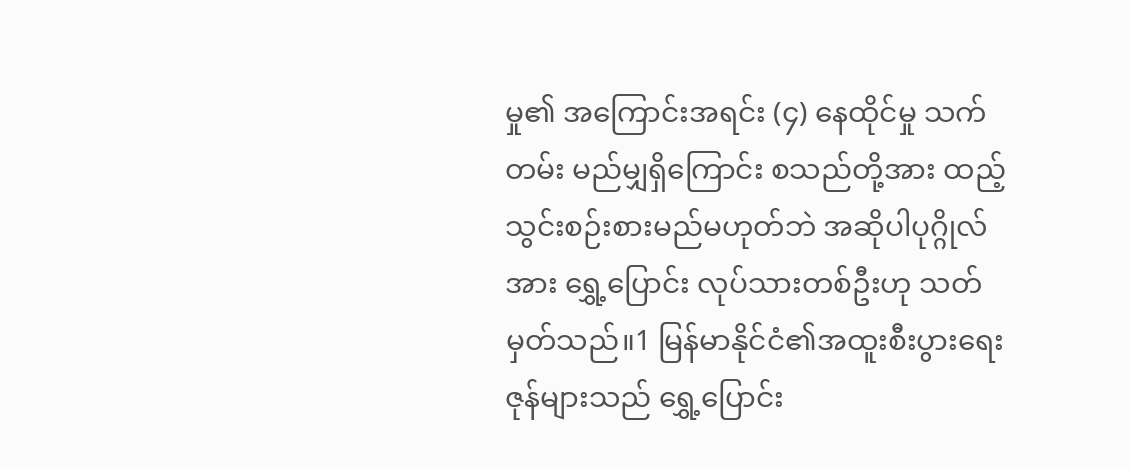မှု၏ အကြောင်းအရင်း (၄) နေထိုင်မှု သက်တမ်း မည်မျှရှိကြောင်း စသည်တို့အား ထည့်သွင်းစဉ်းစားမည်မဟုတ်ဘဲ အဆိုပါပုဂ္ဂိုလ်အား ရွှေ့ပြောင်း လုပ်သားတစ်ဦးဟု သတ်မှတ်သည်။1 မြန်မာနိုင်ငံ၏အထူးစီးပွားရေးဇုန်များသည် ရွှေ့ပြောင်း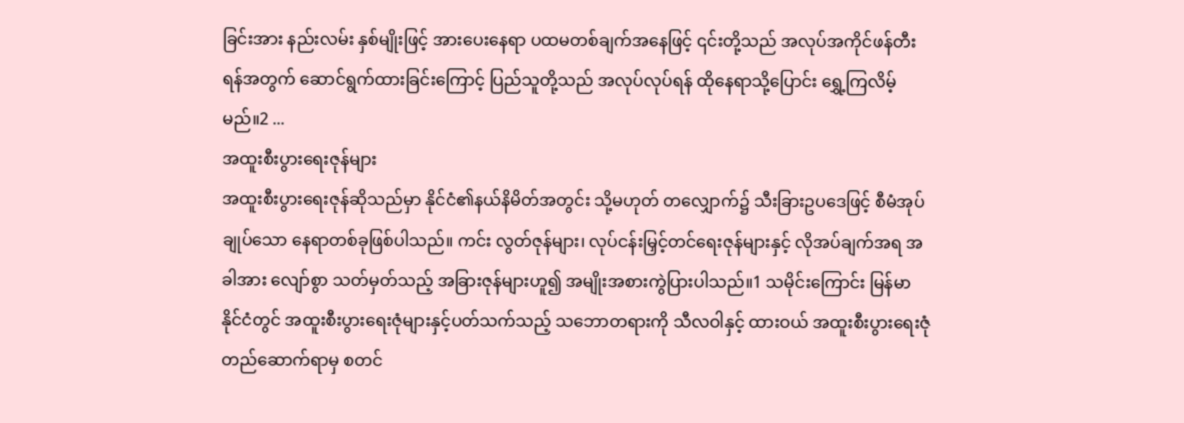ခြင်းအား နည်းလမ်း နှစ်မျိုးဖြင့် အားပေးနေရာ ပထမတစ်ချက်အနေဖြင့် ၎င်းတို့သည် အလုပ်အကိုင်ဖန်တီးရန်အတွက် ဆောင်ရွက်ထားခြင်းကြောင့် ပြည်သူတို့သည် အလုပ်လုပ်ရန် ထိုနေရာသို့ပြောင်း ရွှေ့ကြလိမ့်မည်။2 ...
အထူးစီးပွားရေးဇုန်များ
အထူးစီးပွားရေးဇုန်ဆိုသည်မှာ နိုင်ငံ၏နယ်နိမိတ်အတွင်း သို့မဟုတ် တလျှောက်၌ သီးခြားဥပဒေဖြင့် စီမံအုပ်ချုပ်သော နေရာတစ်ခုဖြစ်ပါသည်။ ကင်း လွတ်ဇုန်များ၊ လုပ်ငန်းမြှင့်တင်ရေးဇုန်များနှင့် လိုအပ်ချက်အရ အခါအား လျော်စွာ သတ်မှတ်သည့် အခြားဇုန်များဟူ၍ အမျိုးအစားကွဲပြားပါသည်။1 သမိုင်းကြောင်း မြန်မာနိုင်ငံတွင် အထူးစီးပွားရေးဇုံများနှင့်ပတ်သက်သည့် သဘောတရားကို သီလဝါနှင့် ထားဝယ် အထူးစီးပွားရေးဇုံ တည်ဆောက်ရာမှ စတင်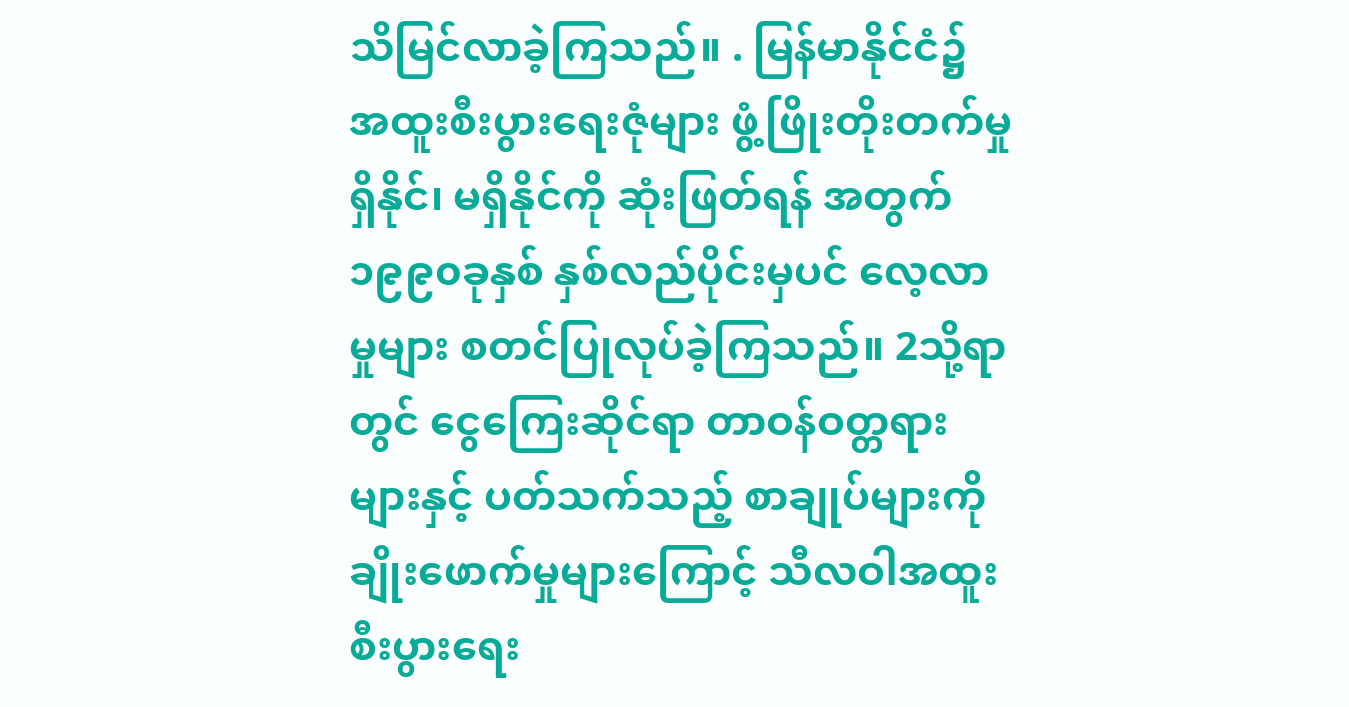သိမြင်လာခဲ့ကြသည်။ . မြန်မာနိုင်ငံ၌ အထူးစီးပွားရေးဇုံများ ဖွံ့ဖြိုးတိုးတက်မှုရှိနိုင်၊ မရှိနိုင်ကို ဆုံးဖြတ်ရန် အတွက် ၁၉၉၀ခုနှစ် နှစ်လည်ပိုင်းမှပင် လေ့လာမှုများ စတင်ပြုလုပ်ခဲ့ကြသည်။ 2သို့ရာတွင် ငွေကြေးဆိုင်ရာ တာဝန်ဝတ္တရားများနှင့် ပတ်သက်သည့် စာချုပ်များကို ချိုးဖောက်မှုများကြောင့် သီလဝါအထူးစီးပွားရေး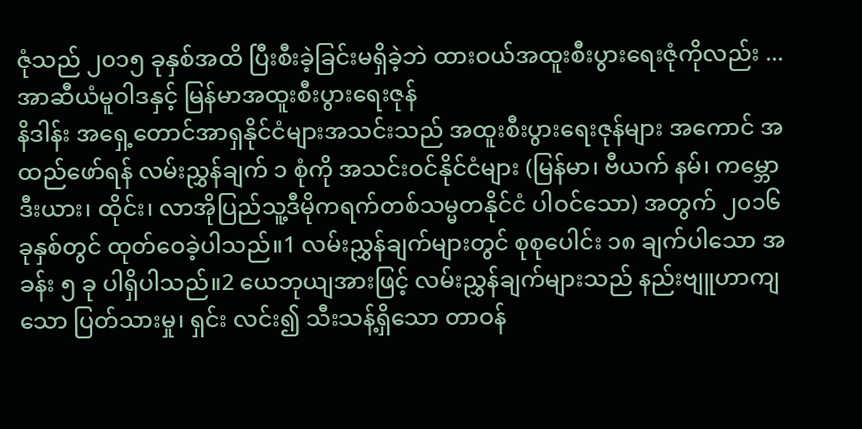ဇုံသည် ၂၀၁၅ ခုနှစ်အထိ ပြီးစီးခဲ့ခြင်းမရှိခဲ့ဘဲ ထားဝယ်အထူးစီးပွားရေးဇုံကိုလည်း ...
အာဆီယံမူဝါဒနှင့် မြန်မာအထူးစီးပွားရေးဇုန်
နိဒါန်း အရှေ့တောင်အာရှနိုင်ငံများအသင်းသည် အထူးစီးပွားရေးဇုန်များ အကောင် အထည်ဖော်ရန် လမ်းညွှန်ချက် ၁ စုံကို အသင်းဝင်နိုင်ငံများ (မြန်မာ၊ ဗီယက် နမ်၊ ကမ္ဘောဒီးယား၊ ထိုင်း၊ လာအိုပြည်သူ့ဒီမိုကရက်တစ်သမ္မတနိုင်ငံ ပါဝင်သော) အတွက် ၂၀၁၆ ခုနှစ်တွင် ထုတ်ဝေခဲ့ပါသည်။1 လမ်းညွှန်ချက်များတွင် စုစုပေါင်း ၁၈ ချက်ပါသော အခန်း ၅ ခု ပါရှိပါသည်။2 ယေဘုယျအားဖြင့် လမ်းညွှန်ချက်များသည် နည်းဗျူဟာကျသော ပြတ်သားမှု၊ ရှင်း လင်း၍ သီးသန့်ရှိသော တာဝန်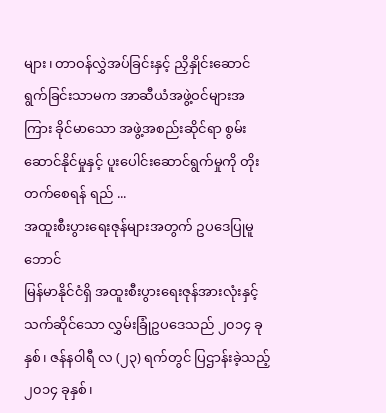များ၊ တာဝန်လွှဲအပ်ခြင်းနှင့် ညှိနှိုင်းဆောင် ရွက်ခြင်းသာမက အာဆီယံအဖွဲ့ဝင်များအကြား ခိုင်မာသော အဖွဲ့အစည်းဆိုင်ရာ စွမ်းဆောင်နိုင်မှုနှင့် ပူးပေါင်းဆောင်ရွက်မှုကို တိုးတက်စေရန် ရည် ...
အထူးစီးပွားရေးဇုန်များအတွက် ဥပဒေပြုမူဘောင်
မြန်မာနိုင်ငံရှိ အထူးစီးပွားရေးဇုန်အားလုံးနှင့် သက်ဆိုင်သော လွှမ်းခြုံဥပဒေသည် ၂၀၁၄ ခုနှစ်၊ ဇန်နဝါရီ လ (၂၃) ရက်တွင် ပြဌာန်းခဲ့သည့် ၂၀၁၄ ခုနှစ်၊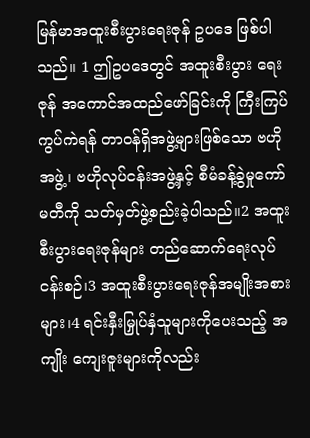မြန်မာအထူးစီးပွားရေးဇုန် ဥပဒေ ဖြစ်ပါသည်။ 1 ဤဥပဒေတွင် အထူးစီးပွား ရေးဇုန် အကောင်အထည်ဖော်ခြင်းကို ကြီးကြပ်ကွပ်ကဲရန် တာဝန်ရှိအဖွဲ့များဖြစ်သော ဗဟိုအဖွဲ့၊ ဗဟိုလုပ်ငန်းအဖွဲ့နှင့် စီမံခန့်ခွဲမှုကော်မတီကို သတ်မှတ်ဖွဲ့စည်းခဲ့ပါသည်။2 အထူးစီးပွားရေးဇုန်များ တည်ဆောက်ရေးလုပ်ငန်းစဉ်၊3 အထူးစီးပွားရေးဇုန်အမျိုးအစားများ၊4 ရင်းနှီးမြှုပ်နှံသူများကိုပေးသည့် အကျိုး ကျေးဇူးများကိုလည်း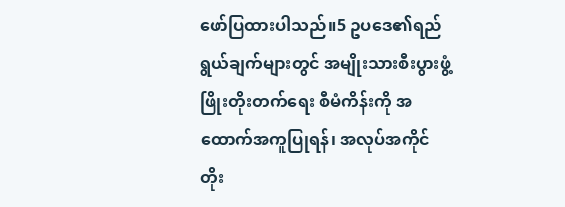ဖော်ပြထားပါသည်။5 ဥပဒေ၏ရည်ရွယ်ချက်များတွင် အမျိုးသားစီးပွားဖွံ့ဖြိုးတိုးတက်ရေး စီမံကိန်းကို အထောက်အကူပြုရန်၊ အလုပ်အကိုင် တိုး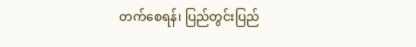တက်စေရန်၊ ပြည်တွင်းပြည်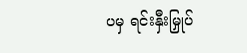ပမှ ရင်းနှီးမြှုပ်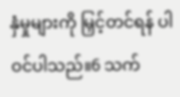နှံမှုများကို မြှင့်တင်ရန် ပါဝင်ပါသည်။6 သက်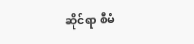ဆိုင်ရာ စီမံ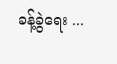ခန့်ခွဲရေး ...